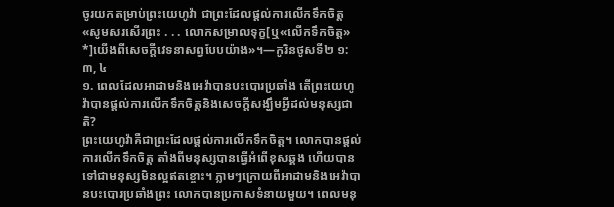ចូរយកតម្រាប់ព្រះយេហូវ៉ា ជាព្រះដែលផ្ដល់ការលើកទឹកចិត្ដ
«សូមសរសើរព្រះ . . . លោកសម្រាលទុក្ខ[ឬ«លើកទឹកចិត្ដ» *]យើងពីសេចក្ដីវេទនាសព្វបែបយ៉ាង»។—កូរិនថូសទី២ ១:៣, ៤
១. ពេលដែលអាដាមនិងអេវ៉ាបានបះបោរប្រឆាំង តើព្រះយេហូវ៉ាបានផ្ដល់ការលើកទឹកចិត្ដនិងសេចក្ដីសង្ឃឹមអ្វីដល់មនុស្សជាតិ?
ព្រះយេហូវ៉ាគឺជាព្រះដែលផ្ដល់ការលើកទឹកចិត្ដ។ លោកបានផ្ដល់ការលើកទឹកចិត្ដ តាំងពីមនុស្សបានធ្វើអំពើខុសឆ្គង ហើយបានទៅជាមនុស្សមិនល្អឥតខ្ចោះ។ ភ្លាមៗក្រោយពីអាដាមនិងអេវ៉ាបានបះបោរប្រឆាំងព្រះ លោកបានប្រកាសទំនាយមួយ។ ពេលមនុ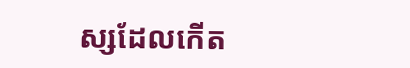ស្សដែលកើត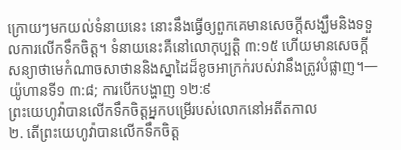ក្រោយៗមកយល់ទំនាយនេះ នោះនឹងធ្វើឲ្យពួកគេមានសេចក្ដីសង្ឃឹមនិងទទួលការលើកទឹកចិត្ដ។ ទំនាយនេះគឺនៅលោកុប្បត្ដិ ៣:១៥ ហើយមានសេចក្ដីសន្យាថាមេកំណាចសាថាននិងស្នាដៃដ៏ខូចអាក្រក់របស់វានឹងត្រូវបំផ្លាញ។—យ៉ូហានទី១ ៣:៨; ការបើកបង្ហាញ ១២:៩
ព្រះយេហូវ៉ាបានលើកទឹកចិត្ដអ្នកបម្រើរបស់លោកនៅអតីតកាល
២. តើព្រះយេហូវ៉ាបានលើកទឹកចិត្ដ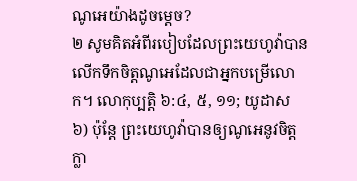ណូអេយ៉ាងដូចម្ដេច?
២ សូមគិតអំពីរបៀបដែលព្រះយេហូវ៉ាបានលើកទឹកចិត្ដណូអេដែលជាអ្នកបម្រើលោក។ លោកុប្បត្ដិ ៦:៤, ៥, ១១; យូដាស ៦) ប៉ុន្ដែ ព្រះយេហូវ៉ាបានឲ្យណូអេនូវចិត្ដក្លា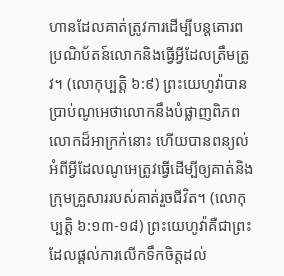ហានដែលគាត់ត្រូវការដើម្បីបន្ដគោរពប្រណិប័តន៍លោកនិងធ្វើអ្វីដែលត្រឹមត្រូវ។ (លោកុប្បត្ដិ ៦:៩) ព្រះយេហូវ៉ាបានប្រាប់ណូអេថាលោកនឹងបំផ្លាញពិភពលោកដ៏អាក្រក់នោះ ហើយបានពន្យល់អំពីអ្វីដែលណូអេត្រូវធ្វើដើម្បីឲ្យគាត់និងក្រុមគ្រួសាររបស់គាត់រួចជីវិត។ (លោកុប្បត្ដិ ៦:១៣-១៨) ព្រះយេហូវ៉ាគឺជាព្រះដែលផ្ដល់ការលើកទឹកចិត្ដដល់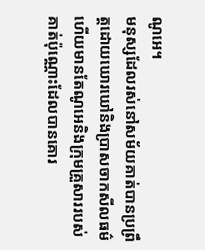ណូអេ។
មនុស្សដែលរស់នៅសម័យគាត់បានប្រព្រឹត្ដដោយឃោរឃៅនិងប្រាសចាកសីលធម៌ ហើយមានតែណូអេនិងក្រុមគ្រួសាររបស់គាត់ប៉ុណ្ណោះដែលបានគោរ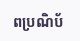ពប្រណិប័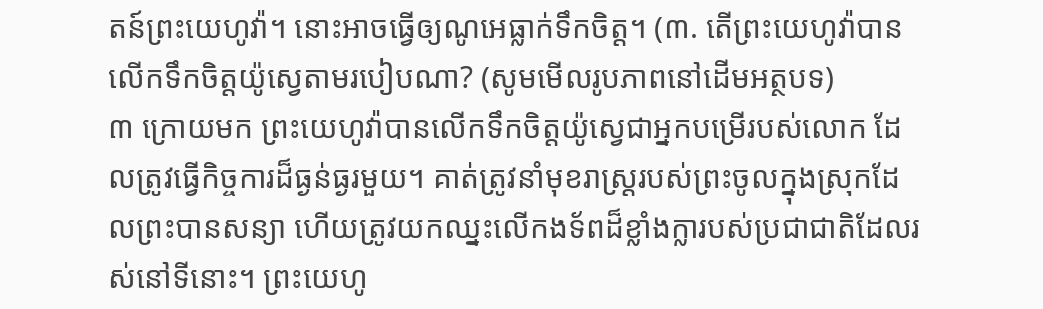តន៍ព្រះយេហូវ៉ា។ នោះអាចធ្វើឲ្យណូអេធ្លាក់ទឹកចិត្ដ។ (៣. តើព្រះយេហូវ៉ាបានលើកទឹកចិត្ដយ៉ូស្វេតាមរបៀបណា? (សូមមើលរូបភាពនៅដើមអត្ថបទ)
៣ ក្រោយមក ព្រះយេហូវ៉ាបានលើកទឹកចិត្ដយ៉ូស្វេជាអ្នកបម្រើរបស់លោក ដែលត្រូវធ្វើកិច្ចការដ៏ធ្ងន់ធ្ងរមួយ។ គាត់ត្រូវនាំមុខរាស្ដ្ររបស់ព្រះចូលក្នុងស្រុកដែលព្រះបានសន្យា ហើយត្រូវយកឈ្នះលើកងទ័ពដ៏ខ្លាំងក្លារបស់ប្រជាជាតិដែលរស់នៅទីនោះ។ ព្រះយេហូ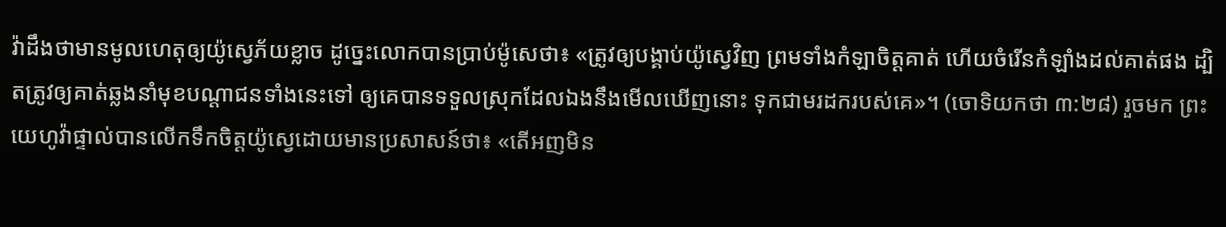វ៉ាដឹងថាមានមូលហេតុឲ្យយ៉ូស្វេភ័យខ្លាច ដូច្នេះលោកបានប្រាប់ម៉ូសេថា៖ «ត្រូវឲ្យបង្គាប់យ៉ូស្វេវិញ ព្រមទាំងកំឡាចិត្ដគាត់ ហើយចំរើនកំឡាំងដល់គាត់ផង ដ្បិតត្រូវឲ្យគាត់ឆ្លងនាំមុខបណ្ដាជនទាំងនេះទៅ ឲ្យគេបានទទួលស្រុកដែលឯងនឹងមើលឃើញនោះ ទុកជាមរដករបស់គេ»។ (ចោទិយកថា ៣:២៨) រួចមក ព្រះយេហូវ៉ាផ្ទាល់បានលើកទឹកចិត្ដយ៉ូស្វេដោយមានប្រសាសន៍ថា៖ «តើអញមិន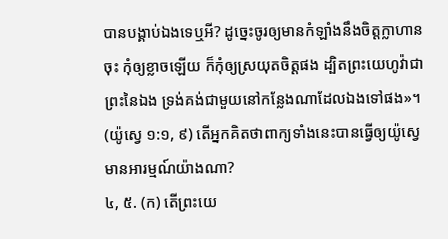បានបង្គាប់ឯងទេឬអី? ដូច្នេះចូរឲ្យមានកំឡាំងនឹងចិត្ដក្លាហានចុះ កុំឲ្យខ្លាចឡើយ ក៏កុំឲ្យស្រយុតចិត្ដផង ដ្បិតព្រះយេហូវ៉ាជាព្រះនៃឯង ទ្រង់គង់ជាមួយនៅកន្លែងណាដែលឯងទៅផង»។ (យ៉ូស្វេ ១:១, ៩) តើអ្នកគិតថាពាក្យទាំងនេះបានធ្វើឲ្យយ៉ូស្វេមានអារម្មណ៍យ៉ាងណា?
៤, ៥. (ក) តើព្រះយេ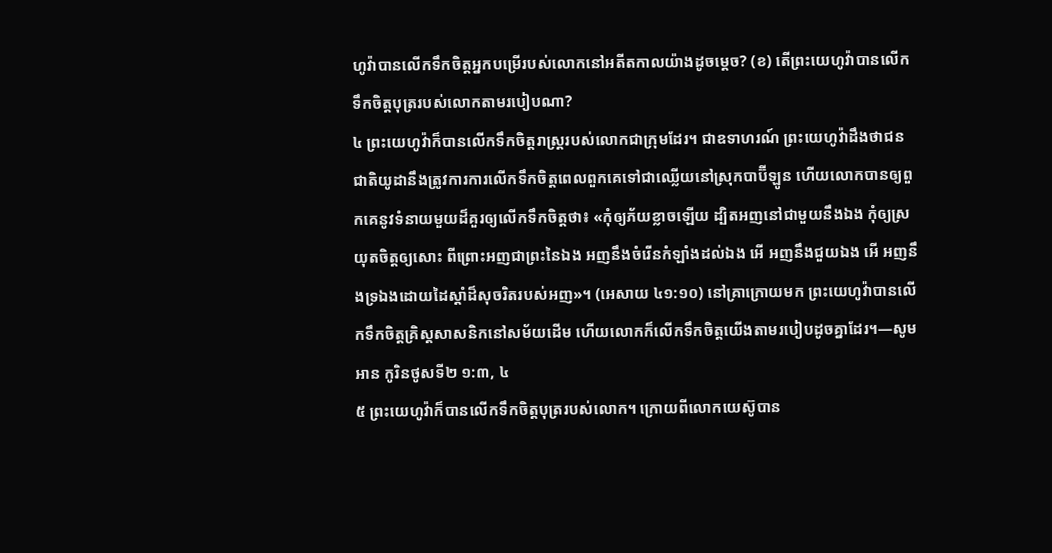ហូវ៉ាបានលើកទឹកចិត្ដអ្នកបម្រើរបស់លោកនៅអតីតកាលយ៉ាងដូចម្ដេច? (ខ) តើព្រះយេហូវ៉ាបានលើកទឹកចិត្ដបុត្ររបស់លោកតាមរបៀបណា?
៤ ព្រះយេហូវ៉ាក៏បានលើកទឹកចិត្ដរាស្ដ្ររបស់លោកជាក្រុមដែរ។ ជាឧទាហរណ៍ ព្រះយេហូវ៉ាដឹងថាជនជាតិយូដានឹងត្រូវការការលើកទឹកចិត្ដពេលពួកគេទៅជាឈ្លើយនៅស្រុកបាប៊ីឡូន ហើយលោកបានឲ្យពួកគេនូវទំនាយមួយដ៏គួរឲ្យលើកទឹកចិត្ដថា៖ «កុំឲ្យភ័យខ្លាចឡើយ ដ្បិតអញនៅជាមួយនឹងឯង កុំឲ្យស្រយុតចិត្ដឲ្យសោះ ពីព្រោះអញជាព្រះនៃឯង អញនឹងចំរើនកំឡាំងដល់ឯង អើ អញនឹងជួយឯង អើ អញនឹងទ្រឯងដោយដៃស្ដាំដ៏សុចរិតរបស់អញ»។ (អេសាយ ៤១:១០) នៅគ្រាក្រោយមក ព្រះយេហូវ៉ាបានលើកទឹកចិត្ដគ្រិស្ដសាសនិកនៅសម័យដើម ហើយលោកក៏លើកទឹកចិត្ដយើងតាមរបៀបដូចគ្នាដែរ។—សូមអាន កូរិនថូសទី២ ១:៣, ៤
៥ ព្រះយេហូវ៉ាក៏បានលើកទឹកចិត្ដបុត្ររបស់លោក។ ក្រោយពីលោកយេស៊ូបាន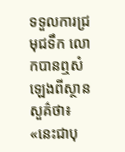ទទួលការជ្រមុជទឹក លោកបានឮសំឡេងពីស្ថានសួគ៌ថា៖ «នេះជាបុ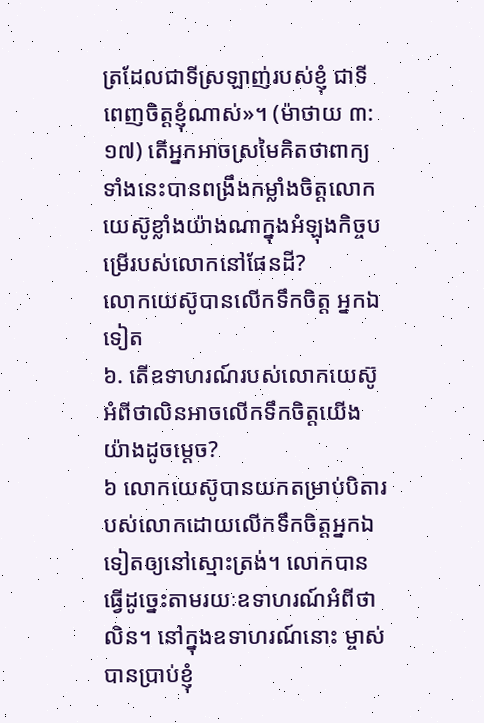ត្រដែលជាទីស្រឡាញ់របស់ខ្ញុំ ជាទីពេញចិត្ដខ្ញុំណាស់»។ (ម៉ាថាយ ៣:១៧) តើអ្នកអាចស្រមៃគិតថាពាក្យទាំងនេះបានពង្រឹងកម្លាំងចិត្ដលោកយេស៊ូខ្លាំងយ៉ាងណាក្នុងអំឡុងកិច្ចបម្រើរបស់លោកនៅផែនដី?
លោកយេស៊ូបានលើកទឹកចិត្ដ អ្នកឯទៀត
៦. តើឧទាហរណ៍របស់លោកយេស៊ូអំពីថាលិនអាចលើកទឹកចិត្ដយើងយ៉ាងដូចម្ដេច?
៦ លោកយេស៊ូបានយកតម្រាប់បិតារបស់លោកដោយលើកទឹកចិត្ដអ្នកឯទៀតឲ្យនៅស្មោះត្រង់។ លោកបានធ្វើដូច្នេះតាមរយៈឧទាហរណ៍អំពីថាលិន។ នៅក្នុងឧទាហរណ៍នោះ ម្ចាស់បានប្រាប់ខ្ញុំ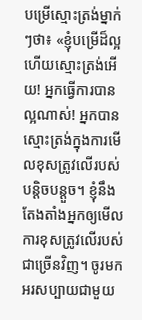បម្រើស្មោះត្រង់ម្នាក់ៗថា៖ «ខ្ញុំបម្រើដ៏ល្អហើយស្មោះត្រង់អើយ! អ្នកធ្វើការបានល្អណាស់! អ្នកបានស្មោះត្រង់ក្នុងការមើលខុសត្រូវលើរបស់បន្ដិចបន្ដួច។ ខ្ញុំនឹងតែងតាំងអ្នកឲ្យមើលការខុសត្រូវលើរបស់ជាច្រើនវិញ។ ចូរមកអរសប្បាយជាមួយ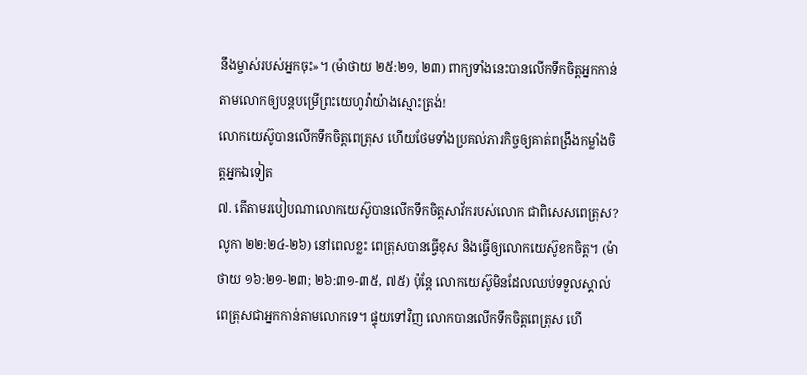នឹងម្ចាស់របស់អ្នកចុះ»។ (ម៉ាថាយ ២៥:២១, ២៣) ពាក្យទាំងនេះបានលើកទឹកចិត្ដអ្នកកាន់តាមលោកឲ្យបន្ដបម្រើព្រះយេហូវ៉ាយ៉ាងស្មោះត្រង់!
លោកយេស៊ូបានលើកទឹកចិត្ដពេត្រុស ហើយថែមទាំងប្រគល់ភារកិច្ចឲ្យគាត់ពង្រឹងកម្លាំងចិត្ដអ្នកឯទៀត
៧. តើតាមរបៀបណាលោកយេស៊ូបានលើកទឹកចិត្ដសាវ័ករបស់លោក ជាពិសេសពេត្រុស?
លូកា ២២:២៤-២៦) នៅពេលខ្លះ ពេត្រុសបានធ្វើខុស និងធ្វើឲ្យលោកយេស៊ូខកចិត្ដ។ (ម៉ាថាយ ១៦:២១-២៣; ២៦:៣១-៣៥, ៧៥) ប៉ុន្ដែ លោកយេស៊ូមិនដែលឈប់ទទួលស្គាល់ពេត្រុសជាអ្នកកាន់តាមលោកទេ។ ផ្ទុយទៅវិញ លោកបានលើកទឹកចិត្ដពេត្រុស ហើ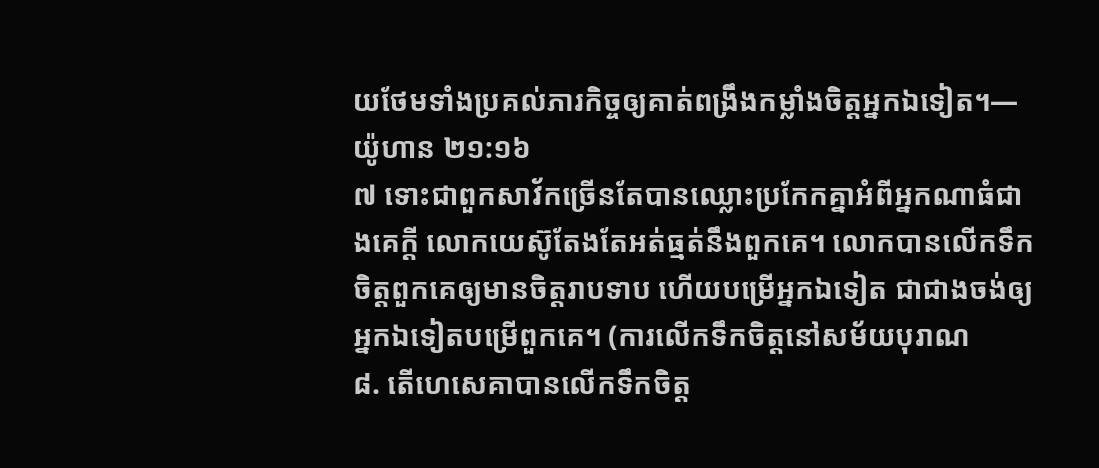យថែមទាំងប្រគល់ភារកិច្ចឲ្យគាត់ពង្រឹងកម្លាំងចិត្ដអ្នកឯទៀត។—យ៉ូហាន ២១:១៦
៧ ទោះជាពួកសាវ័កច្រើនតែបានឈ្លោះប្រកែកគ្នាអំពីអ្នកណាធំជាងគេក្ដី លោកយេស៊ូតែងតែអត់ធ្មត់នឹងពួកគេ។ លោកបានលើកទឹកចិត្ដពួកគេឲ្យមានចិត្ដរាបទាប ហើយបម្រើអ្នកឯទៀត ជាជាងចង់ឲ្យអ្នកឯទៀតបម្រើពួកគេ។ (ការលើកទឹកចិត្ដនៅសម័យបុរាណ
៨. តើហេសេគាបានលើកទឹកចិត្ដ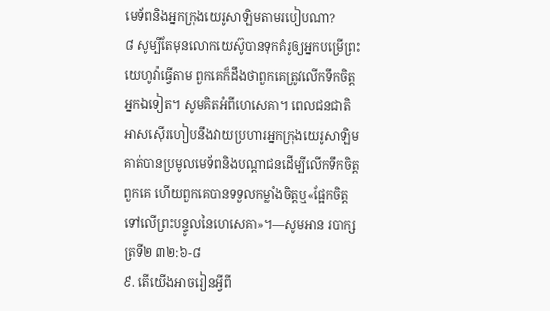មេទ័ពនិងអ្នកក្រុងយេរូសាឡិមតាមរបៀបណា?
៨ សូម្បីតែមុនលោកយេស៊ូបានទុកគំរូឲ្យអ្នកបម្រើព្រះយេហូវ៉ាធ្វើតាម ពួកគេក៏ដឹងថាពួកគេត្រូវលើកទឹកចិត្ដអ្នកឯទៀត។ សូមគិតអំពីហេសេគា។ ពេលជនជាតិអាសស៊ើរហៀបនឹងវាយប្រហារអ្នកក្រុងយេរូសាឡិម គាត់បានប្រមូលមេទ័ពនិងបណ្ដាជនដើម្បីលើកទឹកចិត្ដពួកគេ ហើយពួកគេបានទទួលកម្លាំងចិត្ដឬ«ផ្អែកចិត្ដទៅលើព្រះបន្ទូលនៃហេសេគា»។—សូមអាន របាក្សត្រទី២ ៣២:៦-៨
៩. តើយើងអាចរៀនអ្វីពី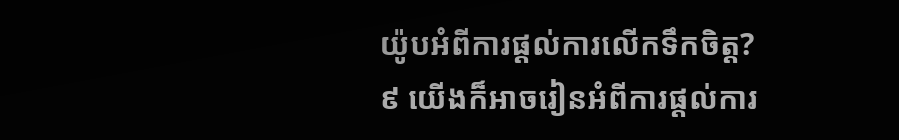យ៉ូបអំពីការផ្ដល់ការលើកទឹកចិត្ដ?
៩ យើងក៏អាចរៀនអំពីការផ្ដល់ការ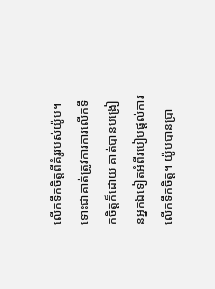លើកទឹកចិត្ដពីគំរូរបស់យ៉ូប។ ទោះជាគាត់ត្រូវការការលើកទឹកចិត្ដក៏ដោយ គាត់បានបង្រៀនអ្នកឯទៀតអំពីរបៀបផ្ដល់ការលើកទឹកចិត្ដ។ យ៉ូបបានប្រា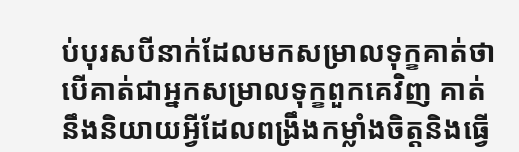ប់បុរសបីនាក់ដែលមកសម្រាលទុក្ខគាត់ថា បើគាត់ជាអ្នកសម្រាលទុក្ខពួកគេវិញ គាត់នឹងនិយាយអ្វីដែលពង្រឹងកម្លាំងចិត្ដនិងធ្វើ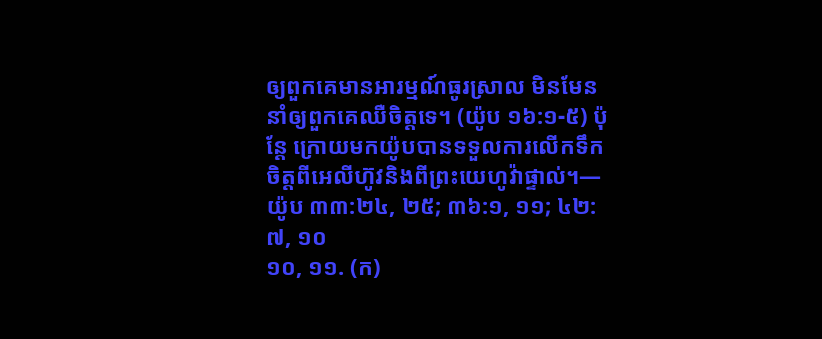ឲ្យពួកគេមានអារម្មណ៍ធូរស្រាល មិនមែននាំឲ្យពួកគេឈឺចិត្ដទេ។ (យ៉ូប ១៦:១-៥) ប៉ុន្ដែ ក្រោយមកយ៉ូបបានទទួលការលើកទឹកចិត្ដពីអេលីហ៊ូវនិងពីព្រះយេហូវ៉ាផ្ទាល់។—យ៉ូប ៣៣:២៤, ២៥; ៣៦:១, ១១; ៤២:៧, ១០
១០, ១១. (ក)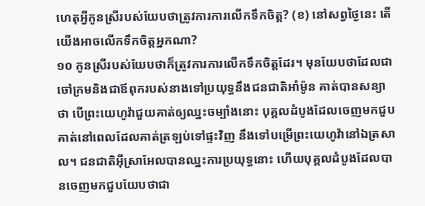ហេតុអ្វីកូនស្រីរបស់យែបថាត្រូវការការលើកទឹកចិត្ដ? (ខ) នៅសព្វថ្ងៃនេះ តើយើងអាចលើកទឹកចិត្ដអ្នកណា?
១០ កូនស្រីរបស់យែបថាក៏ត្រូវការការលើកទឹកចិត្ដដែរ។ មុនយែបថាដែលជាចៅក្រមនិងជាឪពុករបស់នាងទៅប្រយុទ្ធនឹងជនជាតិអាំម៉ូន គាត់បានសន្យាថា បើព្រះយេហូវ៉ាជួយគាត់ឲ្យឈ្នះចម្បាំងនោះ បុគ្គលដំបូងដែលចេញមកជួបគាត់នៅពេលដែលគាត់ត្រឡប់ទៅផ្ទះវិញ នឹងទៅបម្រើព្រះយេហូវ៉ានៅឯត្រសាល។ ជនជាតិអ៊ីស្រាអែលបានឈ្នះការប្រយុទ្ធនោះ ហើយបុគ្គលដំបូងដែលបានចេញមកជួបយែបថាជា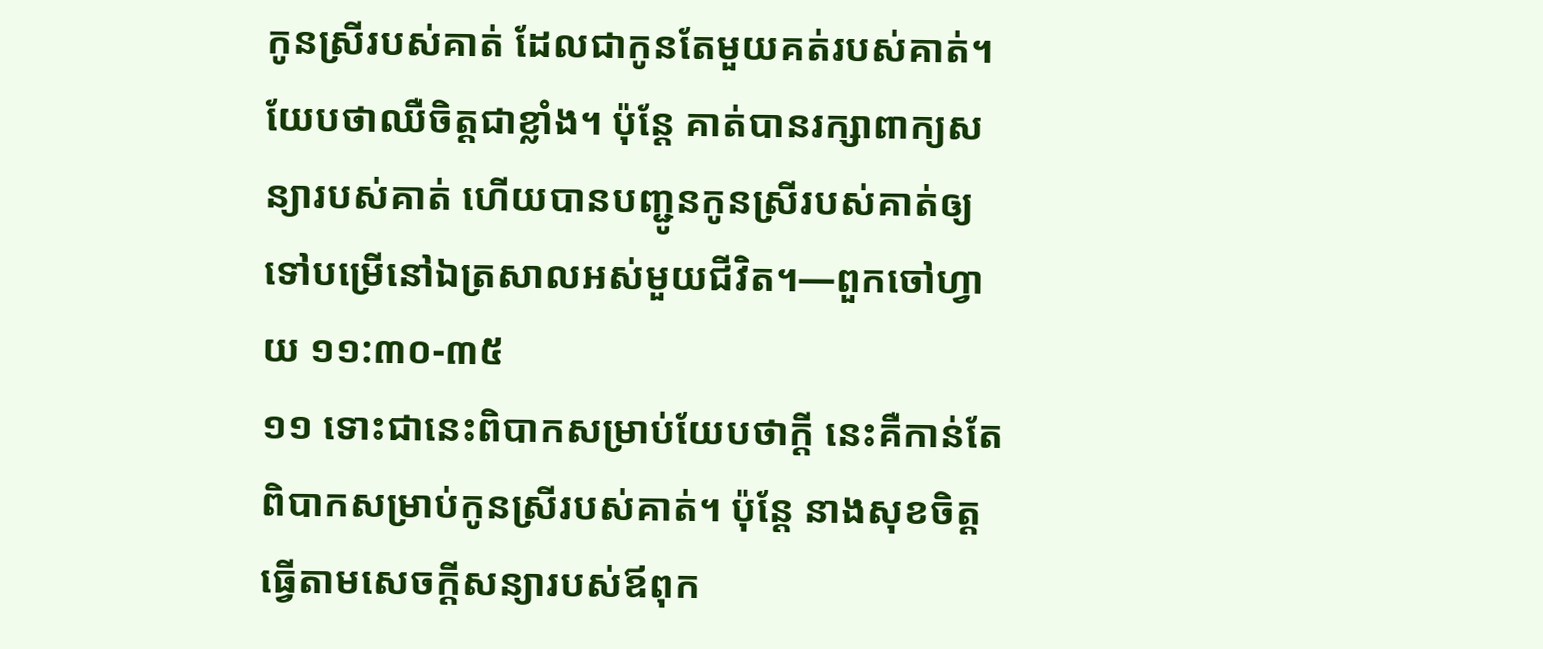កូនស្រីរបស់គាត់ ដែលជាកូនតែមួយគត់របស់គាត់។ យែបថាឈឺចិត្ដជាខ្លាំង។ ប៉ុន្ដែ គាត់បានរក្សាពាក្យសន្យារបស់គាត់ ហើយបានបញ្ជូនកូនស្រីរបស់គាត់ឲ្យទៅបម្រើនៅឯត្រសាលអស់មួយជីវិត។—ពួកចៅហ្វាយ ១១:៣០-៣៥
១១ ទោះជានេះពិបាកសម្រាប់យែបថាក្ដី នេះគឺកាន់តែពិបាកសម្រាប់កូនស្រីរបស់គាត់។ ប៉ុន្ដែ នាងសុខចិត្ដធ្វើតាមសេចក្ដីសន្យារបស់ឪពុក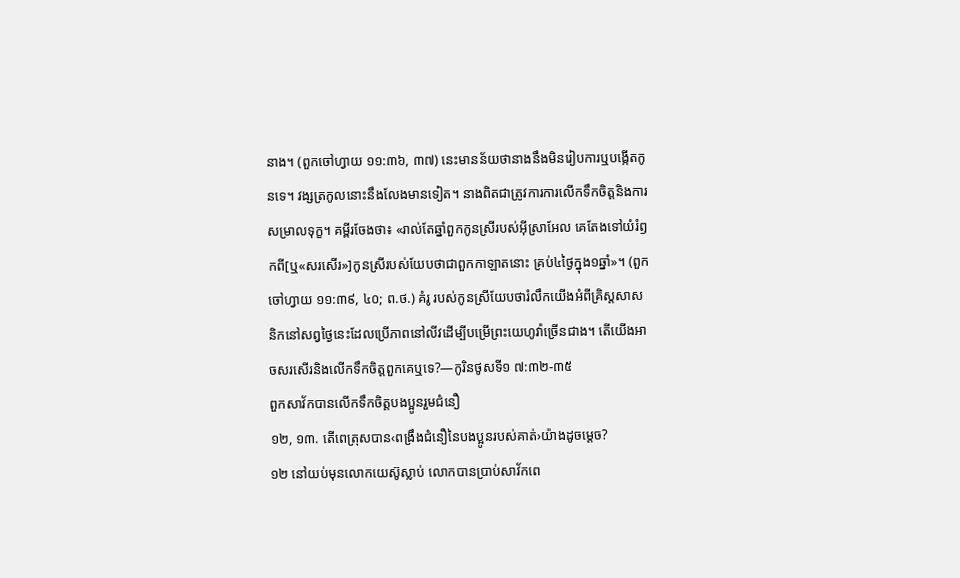នាង។ (ពួកចៅហ្វាយ ១១:៣៦, ៣៧) នេះមានន័យថានាងនឹងមិនរៀបការឬបង្កើតកូនទេ។ វង្សត្រកូលនោះនឹងលែងមានទៀត។ នាងពិតជាត្រូវការការលើកទឹកចិត្ដនិងការសម្រាលទុក្ខ។ គម្ពីរចែងថា៖ «រាល់តែឆ្នាំពួកកូនស្រីរបស់អ៊ីស្រាអែល គេតែងទៅយំរំឭកពី[ឬ«សរសើរ»]កូនស្រីរបស់យែបថាជាពួកកាឡាតនោះ គ្រប់៤ថ្ងៃក្នុង១ឆ្នាំ»។ (ពួកចៅហ្វាយ ១១:៣៩, ៤០; ព.ថ.) គំរូ របស់កូនស្រីយែបថារំលឹកយើងអំពីគ្រិស្ដសាសនិកនៅសព្វថ្ងៃនេះដែលប្រើភាពនៅលីវដើម្បីបម្រើព្រះយេហូវ៉ាច្រើនជាង។ តើយើងអាចសរសើរនិងលើកទឹកចិត្ដពួកគេឬទេ?—កូរិនថូសទី១ ៧:៣២-៣៥
ពួកសាវ័កបានលើកទឹកចិត្ដបងប្អូនរួមជំនឿ
១២, ១៣. តើពេត្រុសបាន‹ពង្រឹងជំនឿនៃបងប្អូនរបស់គាត់›យ៉ាងដូចម្ដេច?
១២ នៅយប់មុនលោកយេស៊ូស្លាប់ លោកបានប្រាប់សាវ័កពេ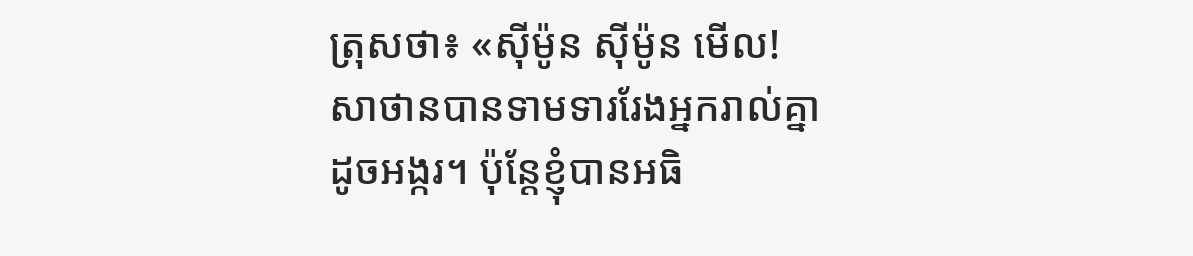ត្រុសថា៖ «ស៊ីម៉ូន ស៊ីម៉ូន មើល! សាថានបានទាមទាររែងអ្នករាល់គ្នាដូចអង្ករ។ ប៉ុន្ដែខ្ញុំបានអធិ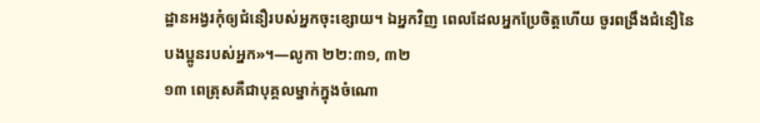ដ្ឋានអង្វរកុំឲ្យជំនឿរបស់អ្នកចុះខ្សោយ។ ឯអ្នកវិញ ពេលដែលអ្នកប្រែចិត្ដហើយ ចូរពង្រឹងជំនឿនៃបងប្អូនរបស់អ្នក»។—លូកា ២២:៣១, ៣២
១៣ ពេត្រុសគឺជាបុគ្គលម្នាក់ក្នុងចំណោ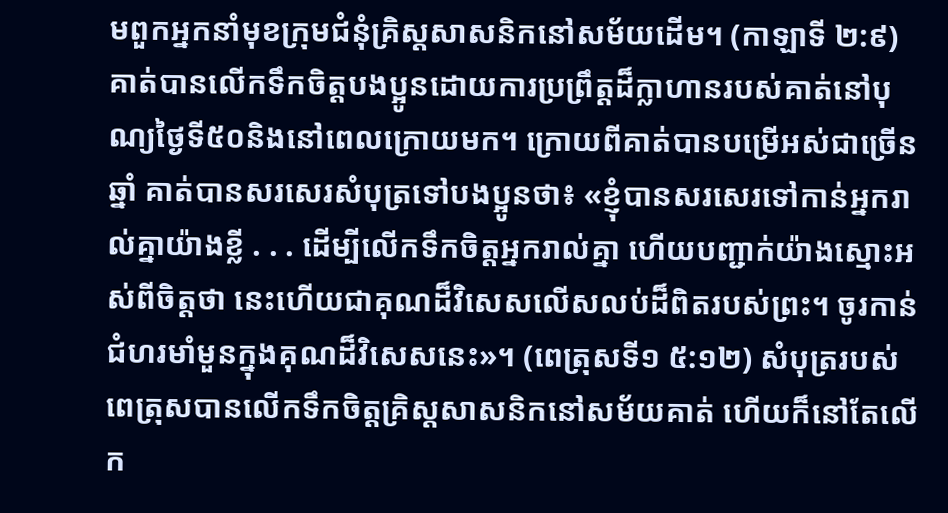មពួកអ្នកនាំមុខក្រុមជំនុំគ្រិស្ដសាសនិកនៅសម័យដើម។ (កាឡាទី ២:៩) គាត់បានលើកទឹកចិត្ដបងប្អូនដោយការប្រព្រឹត្ដដ៏ក្លាហានរបស់គាត់នៅបុណ្យថ្ងៃទី៥០និងនៅពេលក្រោយមក។ ក្រោយពីគាត់បានបម្រើអស់ជាច្រើនឆ្នាំ គាត់បានសរសេរសំបុត្រទៅបងប្អូនថា៖ «ខ្ញុំបានសរសេរទៅកាន់អ្នករាល់គ្នាយ៉ាងខ្លី . . . ដើម្បីលើកទឹកចិត្ដអ្នករាល់គ្នា ហើយបញ្ជាក់យ៉ាងស្មោះអស់ពីចិត្ដថា នេះហើយជាគុណដ៏វិសេសលើសលប់ដ៏ពិតរបស់ព្រះ។ ចូរកាន់ជំហរមាំមួនក្នុងគុណដ៏វិសេសនេះ»។ (ពេត្រុសទី១ ៥:១២) សំបុត្ររបស់ពេត្រុសបានលើកទឹកចិត្ដគ្រិស្ដសាសនិកនៅសម័យគាត់ ហើយក៏នៅតែលើក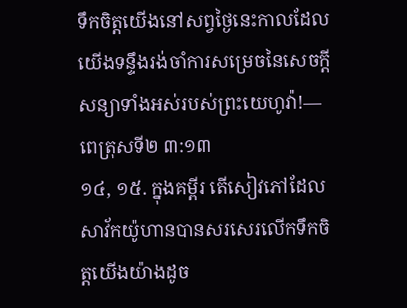ទឹកចិត្ដយើងនៅសព្វថ្ងៃនេះកាលដែលយើងទន្ទឹងរង់ចាំការសម្រេចនៃសេចក្ដីសន្យាទាំងអស់របស់ព្រះយេហូវ៉ា!—ពេត្រុសទី២ ៣:១៣
១៤, ១៥. ក្នុងគម្ពីរ តើសៀវភៅដែលសាវ័កយ៉ូហានបានសរសេរលើកទឹកចិត្ដយើងយ៉ាងដូច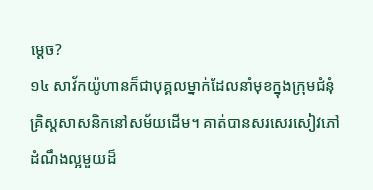ម្ដេច?
១៤ សាវ័កយ៉ូហានក៏ជាបុគ្គលម្នាក់ដែលនាំមុខក្នុងក្រុមជំនុំគ្រិស្ដសាសនិកនៅសម័យដើម។ គាត់បានសរសេរសៀវភៅដំណឹងល្អមួយដ៏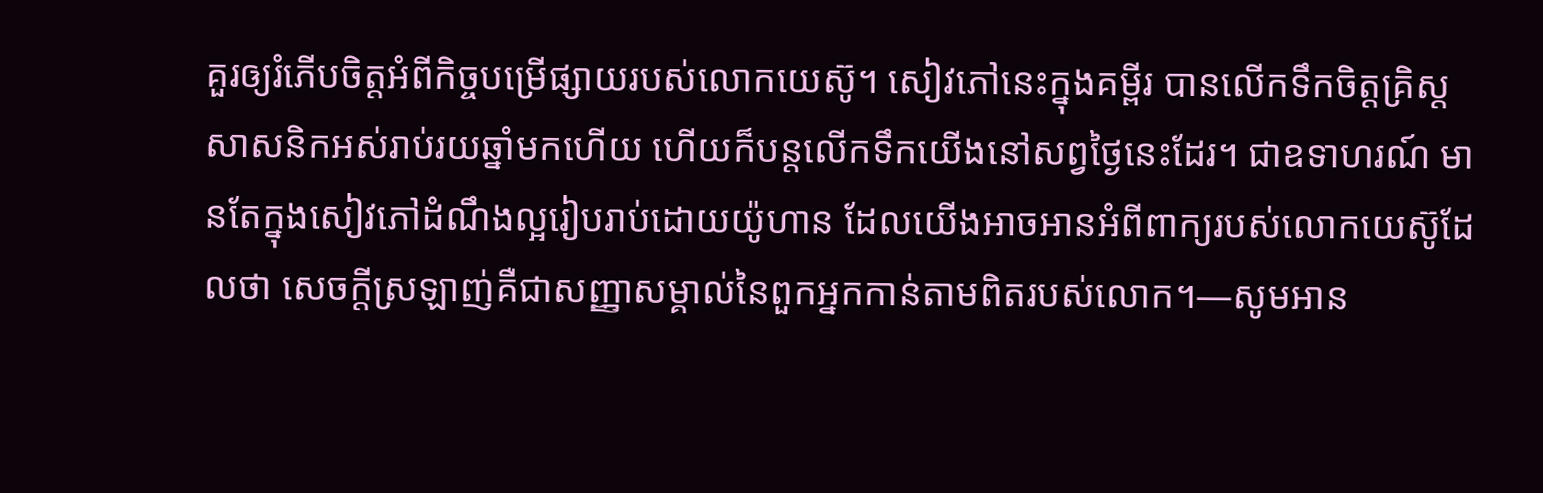គួរឲ្យរំភើបចិត្ដអំពីកិច្ចបម្រើផ្សាយរបស់លោកយេស៊ូ។ សៀវភៅនេះក្នុងគម្ពីរ បានលើកទឹកចិត្ដគ្រិស្ដសាសនិកអស់រាប់រយឆ្នាំមកហើយ ហើយក៏បន្ដលើកទឹកយើងនៅសព្វថ្ងៃនេះដែរ។ ជាឧទាហរណ៍ មានតែក្នុងសៀវភៅដំណឹងល្អរៀបរាប់ដោយយ៉ូហាន ដែលយើងអាចអានអំពីពាក្យរបស់លោកយេស៊ូដែលថា សេចក្ដីស្រឡាញ់គឺជាសញ្ញាសម្គាល់នៃពួកអ្នកកាន់តាមពិតរបស់លោក។—សូមអាន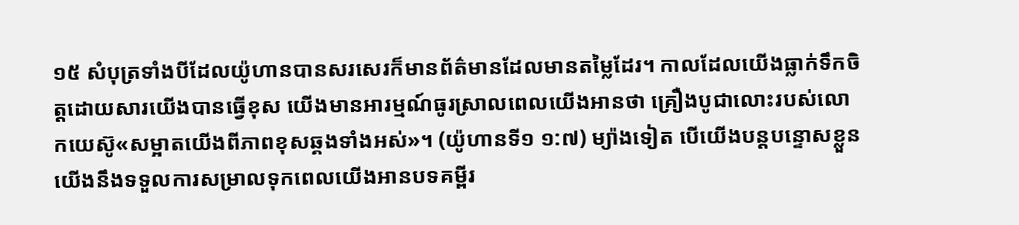១៥ សំបុត្រទាំងបីដែលយ៉ូហានបានសរសេរក៏មានព័ត៌មានដែលមានតម្លៃដែរ។ កាលដែលយើងធ្លាក់ទឹកចិត្ដដោយសារយើងបានធ្វើខុស យើងមានអារម្មណ៍ធូរស្រាលពេលយើងអានថា គ្រឿងបូជាលោះរបស់លោកយេស៊ូ«សម្អាតយើងពីភាពខុសឆ្គងទាំងអស់»។ (យ៉ូហានទី១ ១:៧) ម្យ៉ាងទៀត បើយើងបន្ដបន្ទោសខ្លួន យើងនឹងទទួលការសម្រាលទុកពេលយើងអានបទគម្ពីរ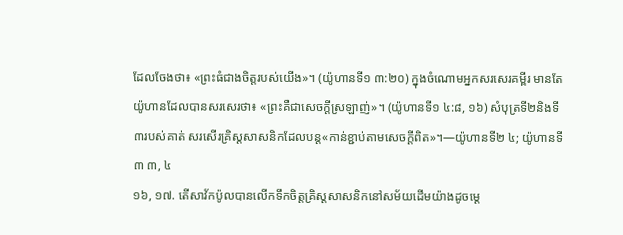ដែលចែងថា៖ «ព្រះធំជាងចិត្ដរបស់យើង»។ (យ៉ូហានទី១ ៣:២០) ក្នុងចំណោមអ្នកសរសេរគម្ពីរ មានតែយ៉ូហានដែលបានសរសេរថា៖ «ព្រះគឺជាសេចក្ដីស្រឡាញ់»។ (យ៉ូហានទី១ ៤:៨, ១៦) សំបុត្រទី២និងទី៣របស់គាត់ សរសើរគ្រិស្ដសាសនិកដែលបន្ដ«កាន់ខ្ជាប់តាមសេចក្ដីពិត»។—យ៉ូហានទី២ ៤; យ៉ូហានទី៣ ៣, ៤
១៦, ១៧. តើសាវ័កប៉ូលបានលើកទឹកចិត្ដគ្រិស្ដសាសនិកនៅសម័យដើមយ៉ាងដូចម្ដេ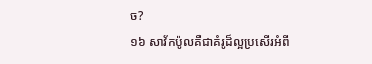ច?
១៦ សាវ័កប៉ូលគឺជាគំរូដ៏ល្អប្រសើរអំពី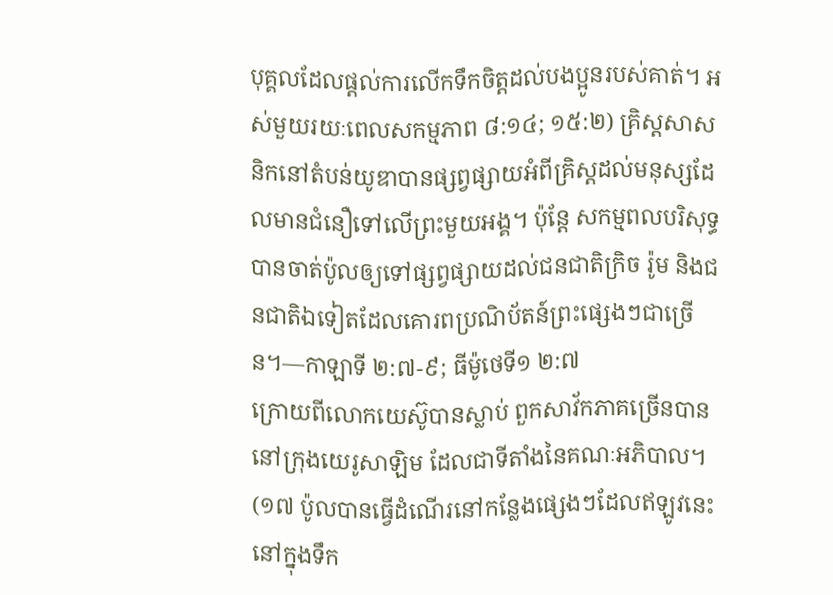បុគ្គលដែលផ្ដល់ការលើកទឹកចិត្ដដល់បងប្អូនរបស់គាត់។ អស់មួយរយៈពេលសកម្មភាព ៨:១៤; ១៥:២) គ្រិស្ដសាសនិកនៅតំបន់យូឌាបានផ្សព្វផ្សាយអំពីគ្រិស្ដដល់មនុស្សដែលមានជំនឿទៅលើព្រះមួយអង្គ។ ប៉ុន្ដែ សកម្មពលបរិសុទ្ធបានចាត់ប៉ូលឲ្យទៅផ្សព្វផ្សាយដល់ជនជាតិក្រិច រ៉ូម និងជនជាតិឯទៀតដែលគោរពប្រណិប័តន៍ព្រះផ្សេងៗជាច្រើន។—កាឡាទី ២:៧-៩; ធីម៉ូថេទី១ ២:៧
ក្រោយពីលោកយេស៊ូបានស្លាប់ ពួកសាវ័កភាគច្រើនបាននៅក្រុងយេរូសាឡិម ដែលជាទីតាំងនៃគណៈអភិបាល។ (១៧ ប៉ូលបានធ្វើដំណើរនៅកន្លែងផ្សេងៗដែលឥឡូវនេះនៅក្នុងទឹក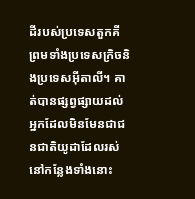ដីរបស់ប្រទេសតួកគី ព្រមទាំងប្រទេសក្រិចនិងប្រទេសអ៊ីតាលី។ គាត់បានផ្សព្វផ្សាយដល់អ្នកដែលមិនមែនជាជនជាតិយូដាដែលរស់នៅកន្លែងទាំងនោះ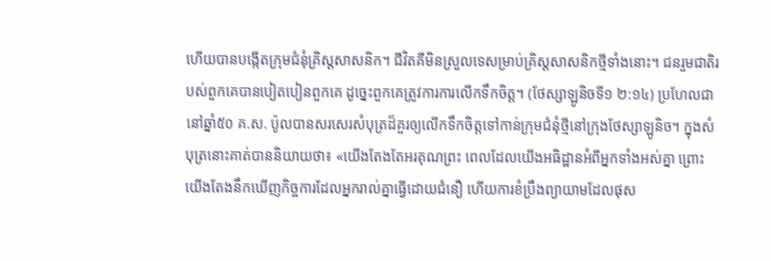ហើយបានបង្កើតក្រុមជំនុំគ្រិស្ដសាសនិក។ ជីវិតគឺមិនស្រួលទេសម្រាប់គ្រិស្ដសាសនិកថ្មីទាំងនោះ។ ជនរួមជាតិរបស់ពួកគេបានបៀតបៀនពួកគេ ដូច្នេះពួកគេត្រូវការការលើកទឹកចិត្ដ។ (ថែស្សាឡូនិចទី១ ២:១៤) ប្រហែលជានៅឆ្នាំ៥០ គ.ស. ប៉ូលបានសរសេរសំបុត្រដ៏គួរឲ្យលើកទឹកចិត្ដទៅកាន់ក្រុមជំនុំថ្មីនៅក្រុងថែស្សាឡូនិច។ ក្នុងសំបុត្រនោះគាត់បាននិយាយថា៖ «យើងតែងតែអរគុណព្រះ ពេលដែលយើងអធិដ្ឋានអំពីអ្នកទាំងអស់គ្នា ព្រោះយើងតែងនឹកឃើញកិច្ចការដែលអ្នករាល់គ្នាធ្វើដោយជំនឿ ហើយការខំប្រឹងព្យាយាមដែលផុស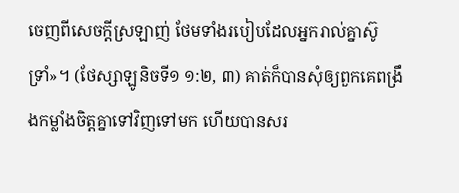ចេញពីសេចក្ដីស្រឡាញ់ ថែមទាំងរបៀបដែលអ្នករាល់គ្នាស៊ូទ្រាំ»។ (ថែស្សាឡូនិចទី១ ១:២, ៣) គាត់ក៏បានសុំឲ្យពួកគេពង្រឹងកម្លាំងចិត្ដគ្នាទៅវិញទៅមក ហើយបានសរ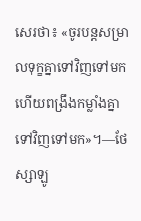សេរថា៖ «ចូរបន្ដសម្រាលទុក្ខគ្នាទៅវិញទៅមក ហើយពង្រឹងកម្លាំងគ្នាទៅវិញទៅមក»។—ថែស្សាឡូ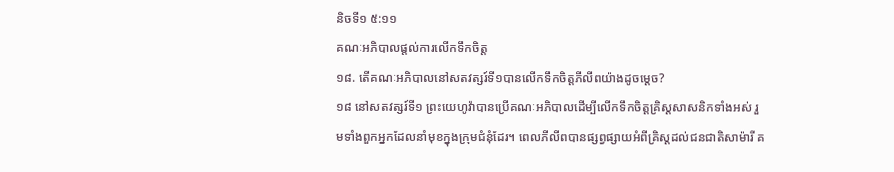និចទី១ ៥:១១
គណៈអភិបាលផ្ដល់ការលើកទឹកចិត្ដ
១៨. តើគណៈអភិបាលនៅសតវត្សរ៍ទី១បានលើកទឹកចិត្ដភីលីពយ៉ាងដូចម្ដេច?
១៨ នៅសតវត្សរ៍ទី១ ព្រះយេហូវ៉ាបានប្រើគណៈអភិបាលដើម្បីលើកទឹកចិត្ដគ្រិស្ដសាសនិកទាំងអស់ រួមទាំងពួកអ្នកដែលនាំមុខក្នុងក្រុមជំនុំដែរ។ ពេលភីលីពបានផ្សព្វផ្សាយអំពីគ្រិស្ដដល់ជនជាតិសាម៉ារី គ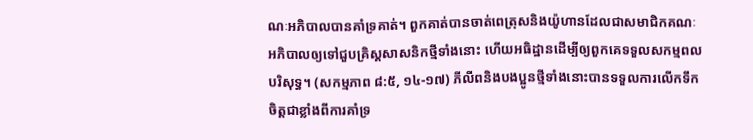ណៈអភិបាលបានគាំទ្រគាត់។ ពួកគាត់បានចាត់ពេត្រុសនិងយ៉ូហានដែលជាសមាជិកគណៈអភិបាលឲ្យទៅជួបគ្រិស្ដសាសនិកថ្មីទាំងនោះ ហើយអធិដ្ឋានដើម្បីឲ្យពួកគេទទួលសកម្មពលបរិសុទ្ធ។ (សកម្មភាព ៨:៥, ១៤-១៧) ភីលីពនិងបងប្អូនថ្មីទាំងនោះបានទទួលការលើកទឹកចិត្ដជាខ្លាំងពីការគាំទ្រ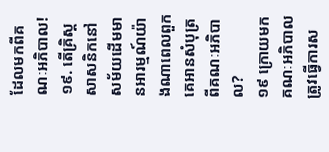ដែលមកពីគណៈអភិបាល!
១៩. តើគ្រិស្ដសាសនិកនៅសម័យដើមមានអារម្មណ៍យ៉ាងណាពេលពួកគេអានសំបុត្រពីគណៈអភិបាល?
១៩ ក្រោយមក គណៈអភិបាលត្រូវធ្វើការស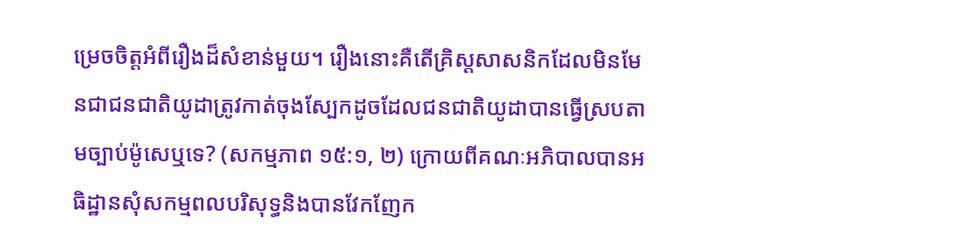ម្រេចចិត្ដអំពីរឿងដ៏សំខាន់មួយ។ រឿងនោះគឺតើគ្រិស្ដសាសនិកដែលមិនមែនជាជនជាតិយូដាត្រូវកាត់ចុងស្បែកដូចដែលជនជាតិយូដាបានធ្វើស្របតាមច្បាប់ម៉ូសេឬទេ? (សកម្មភាព ១៥:១, ២) ក្រោយពីគណៈអភិបាលបានអធិដ្ឋានសុំសកម្មពលបរិសុទ្ធនិងបានវែកញែក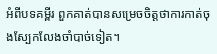អំពីបទគម្ពីរ ពួកគាត់បានសម្រេចចិត្ដថាការកាត់ចុងស្បែកលែងចាំបាច់ទៀត។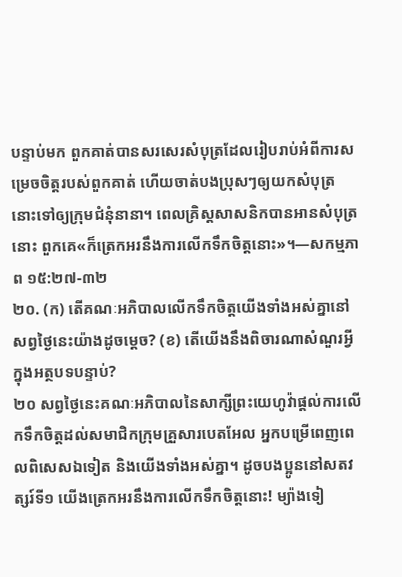បន្ទាប់មក ពួកគាត់បានសរសេរសំបុត្រដែលរៀបរាប់អំពីការសម្រេចចិត្ដរបស់ពួកគាត់ ហើយចាត់បងប្រុសៗឲ្យយកសំបុត្រនោះទៅឲ្យក្រុមជំនុំនានា។ ពេលគ្រិស្ដសាសនិកបានអានសំបុត្រនោះ ពួកគេ«ក៏ត្រេកអរនឹងការលើកទឹកចិត្ដនោះ»។—សកម្មភាព ១៥:២៧-៣២
២០. (ក) តើគណៈអភិបាលលើកទឹកចិត្ដយើងទាំងអស់គ្នានៅសព្វថ្ងៃនេះយ៉ាងដូចម្ដេច? (ខ) តើយើងនឹងពិចារណាសំណួរអ្វីក្នុងអត្ថបទបន្ទាប់?
២០ សព្វថ្ងៃនេះគណៈអភិបាលនៃសាក្សីព្រះយេហូវ៉ាផ្ដល់ការលើកទឹកចិត្ដដល់សមាជិកក្រុមគ្រួសារបេតអែល អ្នកបម្រើពេញពេលពិសេសឯទៀត និងយើងទាំងអស់គ្នា។ ដូចបងប្អូននៅសតវត្សរ៍ទី១ យើងត្រេកអរនឹងការលើកទឹកចិត្ដនោះ! ម្យ៉ាងទៀ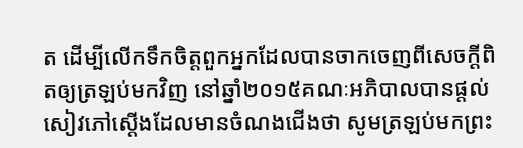ត ដើម្បីលើកទឹកចិត្ដពួកអ្នកដែលបានចាកចេញពីសេចក្ដីពិតឲ្យត្រឡប់មកវិញ នៅឆ្នាំ២០១៥គណៈអភិបាលបានផ្ដល់សៀវភៅស្ដើងដែលមានចំណងជើងថា សូមត្រឡប់មកព្រះ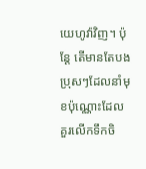យេហូវ៉ាវិញ។ ប៉ុន្ដែ តើមានតែបងប្រុសៗដែលនាំមុខប៉ុណ្ណោះដែលគួរលើកទឹកចិ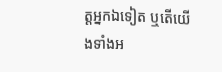ត្ដអ្នកឯទៀត ឬតើយើងទាំងអ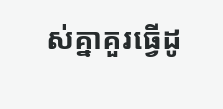ស់គ្នាគួរធ្វើដូ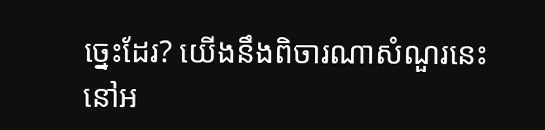ច្នេះដែរ? យើងនឹងពិចារណាសំណួរនេះនៅអ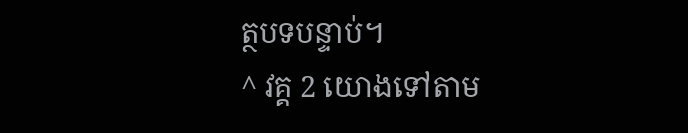ត្ថបទបន្ទាប់។
^ វគ្គ 2 យោងទៅតាម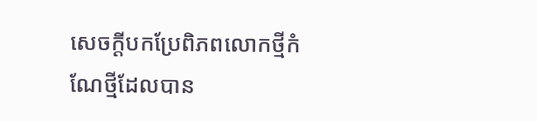សេចក្ដីបកប្រែពិភពលោកថ្មីកំណែថ្មីដែលបាន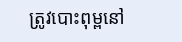ត្រូវបោះពុម្ពនៅ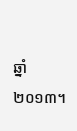ឆ្នាំ២០១៣។